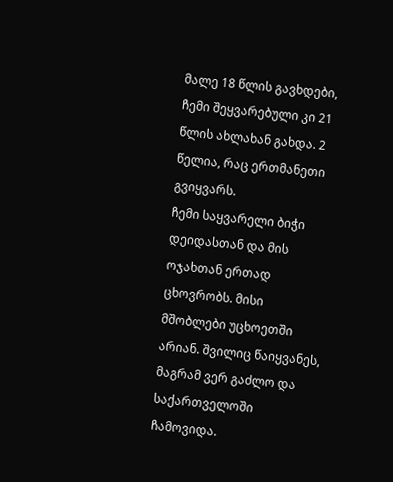მალე 18 წლის გავხდები, ჩემი შეყვარებული კი 21 წლის ახლახან გახდა. 2 წელია, რაც ერთმანეთი გვიყვარს.
ჩემი საყვარელი ბიჭი დეიდასთან და მის ოჯახთან ერთად ცხოვრობს. მისი მშობლები უცხოეთში არიან. შვილიც წაიყვანეს, მაგრამ ვერ გაძლო და საქართველოში ჩამოვიდა.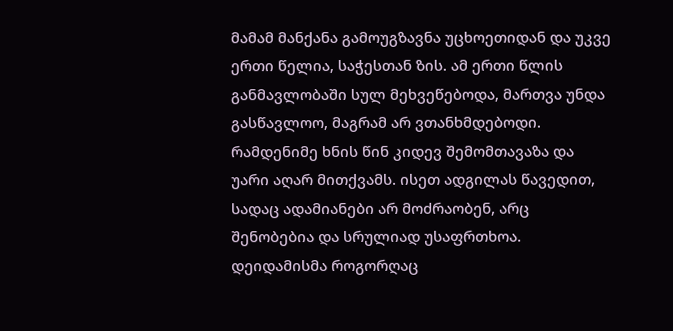მამამ მანქანა გამოუგზავნა უცხოეთიდან და უკვე ერთი წელია, საჭესთან ზის. ამ ერთი წლის განმავლობაში სულ მეხვეწებოდა, მართვა უნდა გასწავლოო, მაგრამ არ ვთანხმდებოდი. რამდენიმე ხნის წინ კიდევ შემომთავაზა და უარი აღარ მითქვამს. ისეთ ადგილას წავედით, სადაც ადამიანები არ მოძრაობენ, არც შენობებია და სრულიად უსაფრთხოა.
დეიდამისმა როგორღაც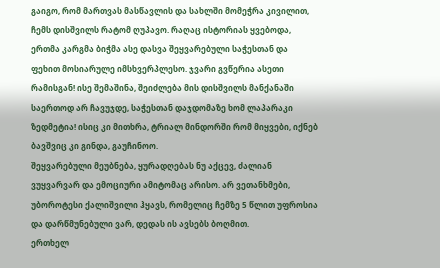გაიგო, რომ მართვას მასწავლის და სახლში მომეჭრა კივილით, ჩემს დისშვილს რატომ ღუპავო. რაღაც ისტორიას ყვებოდა, ერთმა კარგმა ბიჭმა ასე დასვა შეყვარებული საჭესთან და ფეხით მოსიარულე იმსხვერპლესო. ჯვარი გვწერია ასეთი რამისგან! ისე შემაშინა, შეიძლება მის დისშვილს მანქანაში საერთოდ არ ჩავუჯდე, საჭესთან დაჯდომაზე ხომ ლაპარაკი ზედმეტია! ისიც კი მითხრა, ტრიალ მინდორში რომ მიყვები, იქნებ ბავშვიც კი გინდა, გაუჩინოო.
შეყვარებული მეუბნება, ყურადღებას ნუ აქცევ, ძალიან ვუყვარვარ და ემოციური ამიტომაც არისო. არ ვეთანხმები, უბოროტესი ქალიშვილი ჰყავს, რომელიც ჩემზე 5 წლით უფროსია და დარწმუნებული ვარ, დედას ის ავსებს ბოღმით.
ერთხელ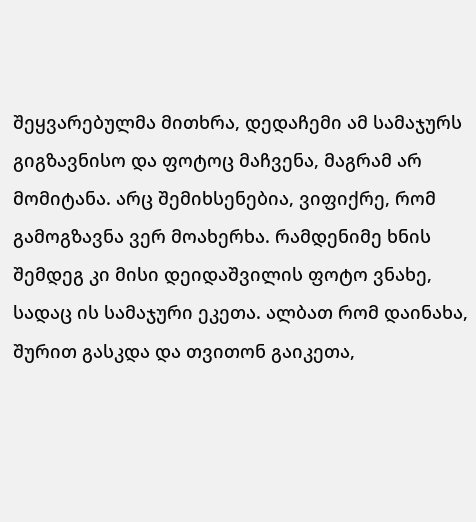შეყვარებულმა მითხრა, დედაჩემი ამ სამაჯურს გიგზავნისო და ფოტოც მაჩვენა, მაგრამ არ მომიტანა. არც შემიხსენებია, ვიფიქრე, რომ გამოგზავნა ვერ მოახერხა. რამდენიმე ხნის შემდეგ კი მისი დეიდაშვილის ფოტო ვნახე, სადაც ის სამაჯური ეკეთა. ალბათ რომ დაინახა, შურით გასკდა და თვითონ გაიკეთა,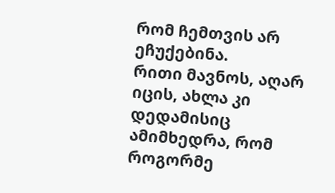რომ ჩემთვის არ ეჩუქებინა.
რითი მავნოს, აღარ იცის, ახლა კი დედამისიც ამიმხედრა, რომ როგორმე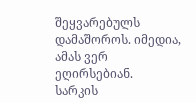შეყვარებულს დამაშოროს. იმედია, ამას ვერ ეღირსებიან.
სარკის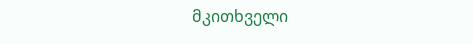მკითხველი